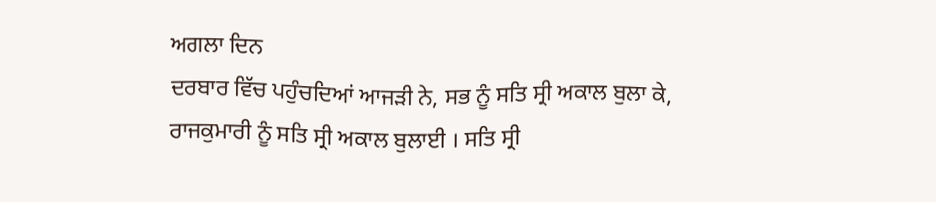ਅਗਲਾ ਦਿਨ
ਦਰਬਾਰ ਵਿੱਚ ਪਹੁੰਚਦਿਆਂ ਆਜੜੀ ਨੇ, ਸਭ ਨੂੰ ਸਤਿ ਸ੍ਰੀ ਅਕਾਲ ਬੁਲਾ ਕੇ, ਰਾਜਕੁਮਾਰੀ ਨੂੰ ਸਤਿ ਸ੍ਰੀ ਅਕਾਲ ਬੁਲਾਈ । ਸਤਿ ਸ੍ਰੀ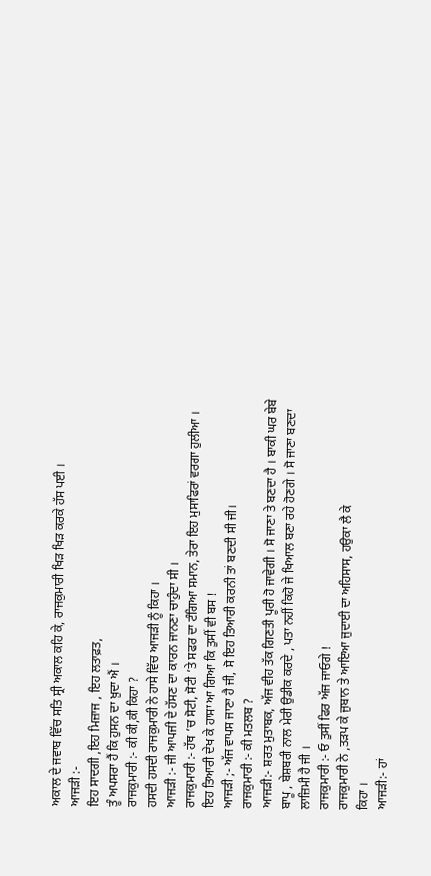ਅਕਾਲ ਦੇ ਜਵਾਬ ਵਿੱਚ ਸਤਿ ਸ੍ਰੀ ਅਕਾਲ ਕਹਿ ਕੇ, ਰਾਜਕੁਮਾਰੀ ਖਿੜ ਖਿੜ ਕਰਕੇ ਹੱਸ ਪਈ ।
ਆਜੜੀ :-
ਇਹ ਸਾਦਗੀ ,ਇਹ ਮਿਜ਼ਾਜ , ਇਹ ਲਤਾਫ਼ਤ,
ਤੂੰ ਅਪਸਰਾ ਹੈਂ ਕਿ ਹੁਸਨ ਦਾ ਖ਼ੁਦਾ ਐਂ ।
ਰਾਜਕੁਮਾਰੀ :- ਕੀ ਕੀ,ਕੀ ਕਿਹਾ ?
ਹਸਦੀ ਹਸਦੀ ਰਾਜਕੁਮਾਰੀ ਨੇ ਹਾਸੇ ਵਿੱਚ ਆਜੜੀ ਨੂੰ ਕਿਹਾ ।
ਆਜੜੀ :- ਜੀ ਆਪਜੀ ਦੇ ਹੱਸਣ ਦਾ ਕਾਰਨ ਜਾਨਣਾ ਚਾਹੁੰਦਾ ਸੀ ।
ਰਾਜਕੁਮਾਰੀ :- ਹੱਥ ’ਚ ਸੋਟੀ, ਸੋਟੀ ’ਤੇ ਸਫਰ ਦਾ ਟੰਗਿਆ ਸਮਾਨ, ਤੇਰਾ ਇਹ ਮੁਸਾਫਿਰਾਂ ਵਰਗਾ ਹੁਲੀਆ । ਇਹ ਤਿਆਰੀ ਦੇਖ ਕੇ ਹਾਸਾ ਆ ਗਿਆ ਕਿ ਤੁਸੀਂ ਵੀ ਬਸ !
ਆਜੜੀ ;- ਅੱਜ ਵਾਪਸ ਜਾਣਾ ਹੈ ਜੀ, ਸੋ ਇਹ ਤਿਆਰੀ ਕਰਨੀ ਤਾਂ ਬਣਦੀ ਸੀ ਜੀ।
ਰਾਜਕੁਮਾਰੀ :- ਕੀ ਮਤਲਬ ?
ਆਜੜੀ:- ਸ਼ਰਤ ਮੁਤਾਬਕ, ਅੱਜ ਵੀਹ ਤੱਕ ਗਿਣਤੀ ਪੂਰੀ ਹੋ ਜਾਵੇਗੀ । ਸੋ ਜਾਣਾ ਤੇ ਬਣਦਾ ਹੈ । ਬਾਕੀ ਘਰ ਬੇਬੇ ਬਾਪੂ , ਬੇਸ਼ਬਰੀ ਨਾਲ ਮੇਰੀ ਉਡੀਕ ਕਰਦੇ , ਪਤਾ ਨਹੀਂ ਕਿਹੋ ਜੇ ਖਿਆਲ ਬਣਾ ਰਹੇ ਹੋਣਗੇ । ਸੋ ਜਾਣਾ ਬਣਦਾ ਲਾਜ਼ਿਮੀ ਹੈ ਜੀ ।
ਰਾਜਕੁਮਾਰੀ :- ਓ ਤੁਸੀਂ ਫਿਰ ਅੱਜ ਜਾਓਗੇ !
ਰਾਜਕੁਮਾਰੀ ਨੇ ,ਤੜਪ ਕੇ ਜੁਬਾਨ ਤੇ ਆਇਆ ਜੁਦਾਈ ਦਾ ਅਹਿਸਾਸ, ਹਉਕਾ ਲੈ ਕੇ
ਕਿਹਾ ।
ਆਜੜੀ:- ਹਾਂ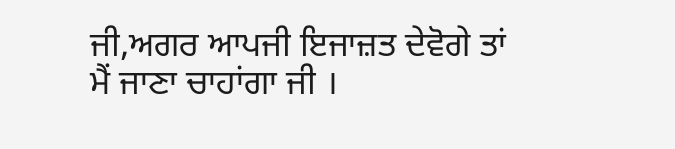ਜੀ,ਅਗਰ ਆਪਜੀ ਇਜਾਜ਼ਤ ਦੇਵੋਗੇ ਤਾਂ ਮੈਂ ਜਾਣਾ ਚਾਹਾਂਗਾ ਜੀ ।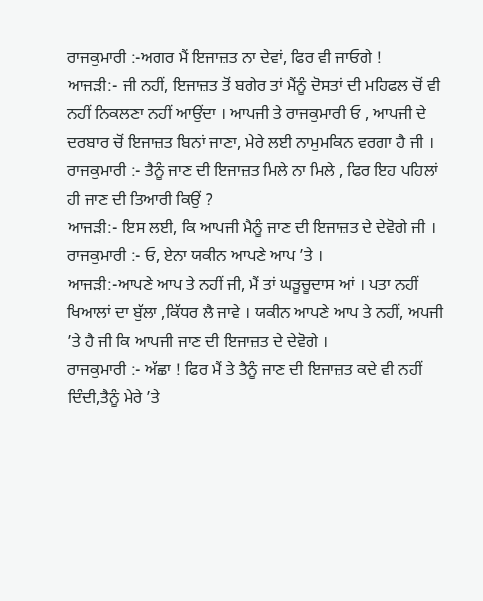ਰਾਜਕੁਮਾਰੀ :-ਅਗਰ ਮੈਂ ਇਜਾਜ਼ਤ ਨਾ ਦੇਵਾਂ, ਫਿਰ ਵੀ ਜਾਓਗੇ !
ਆਜੜੀ:- ਜੀ ਨਹੀਂ, ਇਜਾਜ਼ਤ ਤੋਂ ਬਗੇਰ ਤਾਂ ਮੈਂਨੂੰ ਦੋਸਤਾਂ ਦੀ ਮਹਿਫਲ ਚੋਂ ਵੀ ਨਹੀਂ ਨਿਕਲਣਾ ਨਹੀਂ ਆਉਂਦਾ । ਆਪਜੀ ਤੇ ਰਾਜਕੁਮਾਰੀ ਓ , ਆਪਜੀ ਦੇ ਦਰਬਾਰ ਚੋਂ ਇਜਾਜ਼ਤ ਬਿਨਾਂ ਜਾਣਾ, ਮੇਰੇ ਲਈ ਨਾਮੁਮਕਿਨ ਵਰਗਾ ਹੈ ਜੀ ।
ਰਾਜਕੁਮਾਰੀ :- ਤੈਨੂੰ ਜਾਣ ਦੀ ਇਜਾਜ਼ਤ ਮਿਲੇ ਨਾ ਮਿਲੇ , ਫਿਰ ਇਹ ਪਹਿਲਾਂ ਹੀ ਜਾਣ ਦੀ ਤਿਆਰੀ ਕਿਉਂ ?
ਆਜੜੀ:- ਇਸ ਲਈ, ਕਿ ਆਪਜੀ ਮੈਨੂੰ ਜਾਣ ਦੀ ਇਜਾਜ਼ਤ ਦੇ ਦੇਵੋਗੇ ਜੀ ।
ਰਾਜਕੁਮਾਰੀ :- ਓ, ਏਨਾ ਯਕੀਨ ਆਪਣੇ ਆਪ ’ਤੇ ।
ਆਜੜੀ:-ਆਪਣੇ ਆਪ ਤੇ ਨਹੀਂ ਜੀ, ਮੈਂ ਤਾਂ ਘੜੂਚੂਦਾਸ ਆਂ । ਪਤਾ ਨਹੀਂ ਖਿਆਲਾਂ ਦਾ ਬੁੱਲਾ ,ਕਿੱਧਰ ਲੈ ਜਾਵੇ । ਯਕੀਨ ਆਪਣੇ ਆਪ ਤੇ ਨਹੀਂ, ਅਪਜੀ ’ਤੇ ਹੈ ਜੀ ਕਿ ਆਪਜੀ ਜਾਣ ਦੀ ਇਜਾਜ਼ਤ ਦੇ ਦੇਵੋਗੇ ।
ਰਾਜਕੁਮਾਰੀ :- ਅੱਛਾ ! ਫਿਰ ਮੈਂ ਤੇ ਤੈਨੂੰ ਜਾਣ ਦੀ ਇਜਾਜ਼ਤ ਕਦੇ ਵੀ ਨਹੀਂ ਦਿੰਦੀ,ਤੈਨੂੰ ਮੇਰੇ ’ਤੇ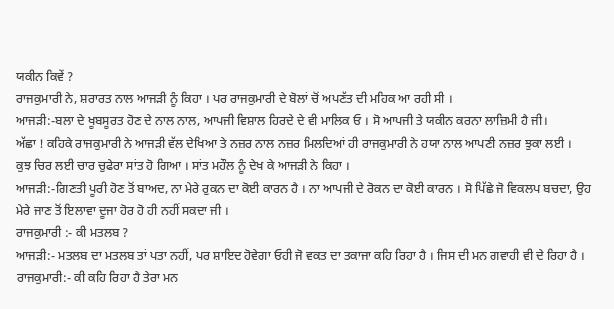ਯਕੀਨ ਕਿਵੇਂ ?
ਰਾਜਕੁਮਾਰੀ ਨੇ, ਸ਼ਰਾਰਤ ਨਾਲ ਆਜੜੀ ਨੂੰ ਕਿਹਾ । ਪਰ ਰਾਜਕੁਮਾਰੀ ਦੇ ਬੋਲਾਂ ਚੋਂ ਅਪਣੱਤ ਦੀ ਮਹਿਕ ਆ ਰਹੀ ਸੀ ।
ਆਜੜੀ:-ਬਲਾ ਦੇ ਖੂਬਸੂਰਤ ਹੋਣ ਦੇ ਨਾਲ ਨਾਲ, ਆਪਜੀ ਵਿਸ਼ਾਲ ਹਿਰਦੇ ਦੇ ਵੀ ਮਾਲਿਕ ਓ । ਸੋ ਆਪਜੀ ਤੇ ਯਕੀਨ ਕਰਨਾ ਲਾਜ਼ਿਮੀ ਹੈ ਜੀ।
ਅੱਛਾ ! ਕਹਿਕੇ ਰਾਜਕੁਮਾਰੀ ਨੇ ਆਜੜੀ ਵੱਲ ਦੇਖਿਆ ਤੇ ਨਜ਼ਰ ਨਾਲ ਨਜ਼ਰ ਮਿਲਦਿਆਂ ਹੀ ਰਾਜਕੁਮਾਰੀ ਨੇ ਹਯਾ ਨਾਲ ਆਪਣੀ ਨਜ਼ਰ ਝੁਕਾ ਲਈ ।
ਕੁਝ ਚਿਰ ਲਈ ਚਾਰ ਚੁਫੇਰਾ ਸਾਂਤ ਹੋ ਗਿਆ । ਸਾਂਤ ਮਹੌਲ ਨੂੰ ਦੇਖ ਕੇ ਆਜੜੀ ਨੇ ਕਿਹਾ ।
ਆਜੜੀ:-ਗਿਣਤੀ ਪੂਰੀ ਹੋਣ ਤੋਂ ਬਾਅਦ, ਨਾ ਮੇਰੇ ਰੁਕਨ ਦਾ ਕੋਈ ਕਾਰਨ ਹੈ । ਨਾ ਆਪਜੀ ਦੇ ਰੋਕਨ ਦਾ ਕੋਈ ਕਾਰਨ । ਸੋ ਪਿੱਛੇ ਜੋ ਵਿਕਲਪ ਬਚਦਾ, ਉਹ ਮੇਰੇ ਜਾਣ ਤੋਂ ਇਲਾਵਾ ਦੂਜਾ ਹੋਰ ਹੋ ਹੀ ਨਹੀਂ ਸਕਦਾ ਜੀ ।
ਰਾਜਕੁਮਾਰੀ :- ਕੀ ਮਤਲਬ ?
ਆਜੜੀ:- ਮਤਲਬ ਦਾ ਮਤਲਬ ਤਾਂ ਪਤਾ ਨਹੀਂ, ਪਰ ਸ਼ਾਇਦ ਹੋਵੇਗਾ ਓਹੀ ਜੋ ਵਕਤ ਦਾ ਤਕਾਜਾ ਕਹਿ ਰਿਹਾ ਹੈ । ਜਿਸ ਦੀ ਮਨ ਗਵਾਹੀ ਵੀ ਦੇ ਰਿਹਾ ਹੈ ।
ਰਾਜਕੁਮਾਰੀ:- ਕੀ ਕਹਿ ਰਿਹਾ ਹੈ ਤੇਰਾ ਮਨ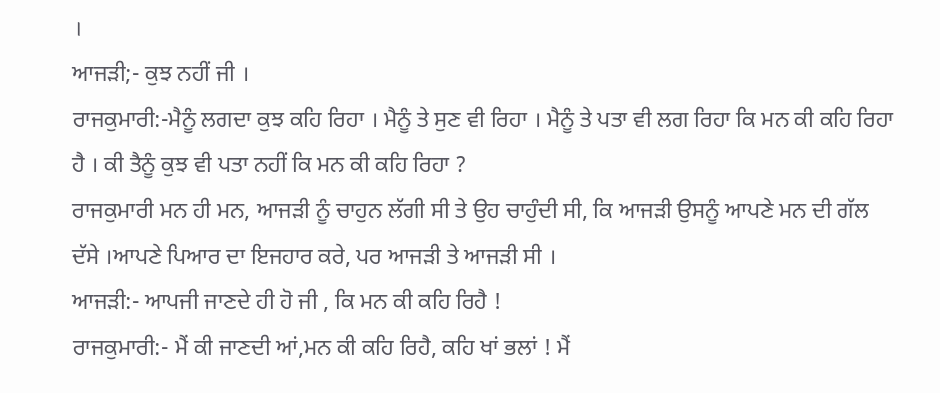।
ਆਜੜੀ;- ਕੁਝ ਨਹੀਂ ਜੀ ।
ਰਾਜਕੁਮਾਰੀ:-ਮੈਨੂੰ ਲਗਦਾ ਕੁਝ ਕਹਿ ਰਿਹਾ । ਮੈਨੂੰ ਤੇ ਸੁਣ ਵੀ ਰਿਹਾ । ਮੈਨੂੰ ਤੇ ਪਤਾ ਵੀ ਲਗ ਰਿਹਾ ਕਿ ਮਨ ਕੀ ਕਹਿ ਰਿਹਾ ਹੈ । ਕੀ ਤੈਨੂੰ ਕੁਝ ਵੀ ਪਤਾ ਨਹੀਂ ਕਿ ਮਨ ਕੀ ਕਹਿ ਰਿਹਾ ?
ਰਾਜਕੁਮਾਰੀ ਮਨ ਹੀ ਮਨ, ਆਜੜੀ ਨੂੰ ਚਾਹੁਨ ਲੱਗੀ ਸੀ ਤੇ ਉਹ ਚਾਹੁੰਦੀ ਸੀ, ਕਿ ਆਜੜੀ ਉਸਨੂੰ ਆਪਣੇ ਮਨ ਦੀ ਗੱਲ ਦੱਸੇ ।ਆਪਣੇ ਪਿਆਰ ਦਾ ਇਜਹਾਰ ਕਰੇ, ਪਰ ਆਜੜੀ ਤੇ ਆਜੜੀ ਸੀ ।
ਆਜੜੀ:- ਆਪਜੀ ਜਾਣਦੇ ਹੀ ਹੋ ਜੀ , ਕਿ ਮਨ ਕੀ ਕਹਿ ਰਿਹੈ !
ਰਾਜਕੁਮਾਰੀ:- ਮੈਂ ਕੀ ਜਾਣਦੀ ਆਂ,ਮਨ ਕੀ ਕਹਿ ਰਿਹੈ, ਕਹਿ ਖਾਂ ਭਲਾਂ ! ਮੈਂ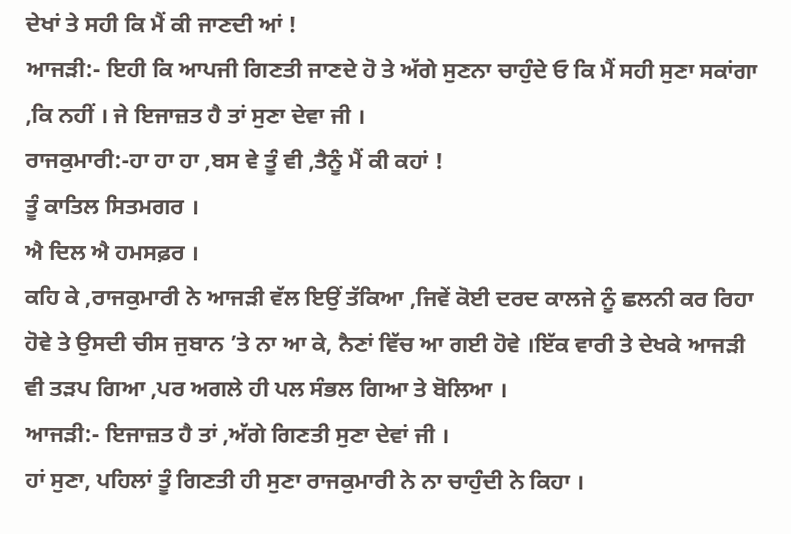ਦੇਖਾਂ ਤੇ ਸਹੀ ਕਿ ਮੈਂ ਕੀ ਜਾਣਦੀ ਆਂ !
ਆਜੜੀ:- ਇਹੀ ਕਿ ਆਪਜੀ ਗਿਣਤੀ ਜਾਣਦੇ ਹੋ ਤੇ ਅੱਗੇ ਸੁਣਨਾ ਚਾਹੁੰਦੇ ਓ ਕਿ ਮੈਂ ਸਹੀ ਸੁਣਾ ਸਕਾਂਗਾ ,ਕਿ ਨਹੀਂ । ਜੇ ਇਜਾਜ਼ਤ ਹੈ ਤਾਂ ਸੁਣਾ ਦੇਵਾ ਜੀ ।
ਰਾਜਕੁਮਾਰੀ:-ਹਾ ਹਾ ਹਾ ,ਬਸ ਵੇ ਤੂੰ ਵੀ ,ਤੈਨੂੰ ਮੈਂ ਕੀ ਕਹਾਂ !
ਤੂੰ ਕਾਤਿਲ ਸਿਤਮਗਰ ।
ਐ ਦਿਲ ਐ ਹਮਸਫ਼ਰ ।
ਕਹਿ ਕੇ ,ਰਾਜਕੁਮਾਰੀ ਨੇ ਆਜੜੀ ਵੱਲ ਇਉਂ ਤੱਕਿਆ ,ਜਿਵੇਂ ਕੋਈ ਦਰਦ ਕਾਲਜੇ ਨੂੰ ਛਲਨੀ ਕਰ ਰਿਹਾ ਹੋਵੇ ਤੇ ਉਸਦੀ ਚੀਸ ਜੁਬਾਨ ’ਤੇ ਨਾ ਆ ਕੇ, ਨੈਣਾਂ ਵਿੱਚ ਆ ਗਈ ਹੋਵੇ ।ਇੱਕ ਵਾਰੀ ਤੇ ਦੇਖਕੇ ਆਜੜੀ ਵੀ ਤੜਪ ਗਿਆ ,ਪਰ ਅਗਲੇ ਹੀ ਪਲ ਸੰਭਲ ਗਿਆ ਤੇ ਬੋਲਿਆ ।
ਆਜੜੀ:- ਇਜਾਜ਼ਤ ਹੈ ਤਾਂ ,ਅੱਗੇ ਗਿਣਤੀ ਸੁਣਾ ਦੇਵਾਂ ਜੀ ।
ਹਾਂ ਸੁਣਾ, ਪਹਿਲਾਂ ਤੂੰ ਗਿਣਤੀ ਹੀ ਸੁਣਾ ਰਾਜਕੁਮਾਰੀ ਨੇ ਨਾ ਚਾਹੁੰਦੀ ਨੇ ਕਿਹਾ ।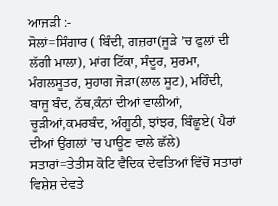ਆਜੜੀ :-
ਸੋਲਾਂ=ਸਿੰਗਾਰ ( ਬਿੰਦੀ, ਗਜ਼ਰਾ(ਜੂੜੇ ’ਚ ਫੁਲਾਂ ਦੀ ਲੱਗੀ ਮਾਲਾ), ਮਾਂਗ ਟਿੱਕਾ, ਸੰਦੂਰ, ਸੁਰਮਾ, ਮੰਗਲਸੂਤਰ, ਸੁਹਾਗ ਜੋੜਾ(ਲਾਲ ਸੂਟ), ਮਹਿੰਦੀ, ਬਾਜੂ ਬੰਦ, ਨੱਥ,ਕੰਨਾਂ ਦੀਆਂ ਵਾਲੀਆਂ, ਚੂੜੀਆਂ,ਕਮਰਬੰਦ, ਅੰਗੂਠੀ, ਝਾਂਝਰ, ਬਿੰਛੂਏ( ਪੈਰਾਂ ਦੀਆਂ ਉਂਗਲਾਂ ’ਚ ਪਾਊਣ ਵਾਲੇ ਛੱਲੇ)
ਸਤਾਰਾਂ=ਤੇਤੀਸ ਕੋਟਿ ਵੈਦਿਕ ਦੇਵਤਿਆਂ ਵਿੱਚੋਂ ਸਤਾਰਾਂ ਵਿਸ਼ੇਸ਼ ਦੇਵਤੇ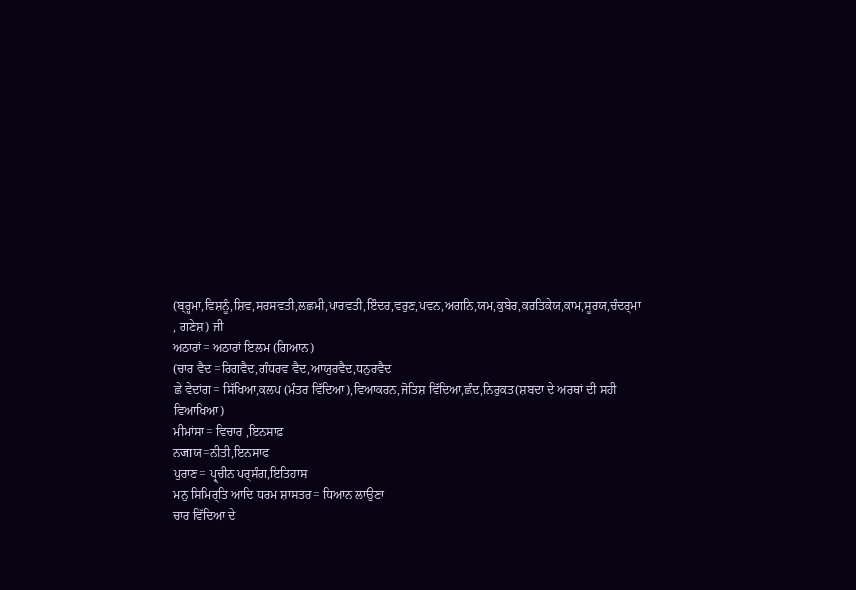(ਬ੍ਰ੍ਹਮਾ,ਵਿਸ਼ਨੂੰ,ਸ਼ਿਵ,ਸਰਸਵਤੀ,ਲਛਮੀ,ਪਾਰਵਤੀ,ਇੰਦਰ,ਵਰੁਣ,ਪਵਨ,ਅਗਨਿ,ਯਮ,ਕੁਬੇਰ,ਕਰਤਿਕੇਯ,ਕਾਮ,ਸੂਰਯ,ਚੰਦਰ੍ਮਾ , ਗਣੇਸ਼) ਜੀ
ਅਠਾਰਾਂ= ਅਠਾਰਾਂ ਇਲਮ (ਗਿਆਨ)
(ਚਾਰ ਵੈਦ =ਰਿਗਵੈਦ,ਗੰਧਰਵ ਵੈਦ,ਆਯੁਰਵੈਦ,ਧਨੁਰਵੈਦ
ਛੇ ਵੇਦਾਂਗ= ਸਿੱਖਿਆ,ਕਲਪ (ਮੰਤਰ ਵਿੱਦਿਆ),ਵਿਆਕਰਨ,ਜੋਤਿਸ਼ ਵਿੱਦਿਆ,ਛੰਦ,ਨਿਰੁਕਤ(ਸ਼ਬਦਾ ਦੇ ਅਰਥਾਂ ਦੀ ਸਹੀ ਵਿਆਖਿਆ)
ਮੀਮਾਂਸਾ= ਵਿਚਾਰ ,ਇਨਸਾਫ਼
ਨजाਯ=ਨੀਤੀ,ਇਨਸਾਫ
ਪੁਰਾਣ= ਪ੍ਰ੍ਚੀਨ ਪਰ੍ਸੰਗ,ਇਤਿਹਾਸ
ਮਨੁ ਸਿਮਿਰ੍ਤਿ ਆਦਿ ਧਰਮ ਸ਼ਾਸਤਰ= ਧਿਆਨ ਲਾਉਣਾ
ਚਾਰ ਵਿੱਦਿਆ ਦੇ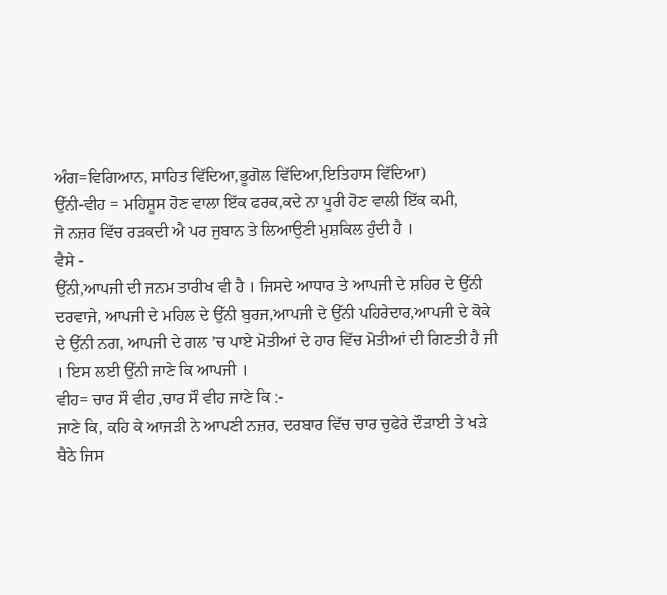ਅੰਗ=ਵਿਗਿਆਨ, ਸਾਹਿਤ ਵਿੱਦਿਆ,ਭੂਗੋਲ ਵਿੱਦਿਆ,ਇਤਿਹਾਸ ਵਿੱਦਿਆ)
ਉੱਨੀ-ਵੀਹ = ਮਹਿਸ਼ੂਸ ਹੋਣ ਵਾਲਾ ਇੱਕ ਫਰਕ,ਕਦੇ ਨਾ ਪੂਰੀ ਹੋਣ ਵਾਲੀ ਇੱਕ ਕਮੀ,
ਜੋ ਨਜ਼ਰ ਵਿੱਚ ਰੜਕਦੀ ਐ ਪਰ ਜੁਬਾਨ ਤੇ ਲਿਆਉਣੀ ਮੁਸ਼ਕਿਲ ਹੁੰਦੀ ਹੈ ।
ਵੈਸੇ -
ਉੱਨੀ,ਆਪਜੀ ਦੀ ਜਨਮ ਤਾਰੀਖ ਵੀ ਹੈ । ਜਿਸਦੇ ਆਧਾਰ ਤੇ ਆਪਜੀ ਦੇ ਸ਼ਹਿਰ ਦੇ ਉੱਨੀ ਦਰਵਾਜੇ, ਆਪਜੀ ਦੇ ਮਹਿਲ ਦੇ ਉੱਨੀ ਬੁਰਜ,ਆਪਜੀ ਦੇ ਉੱਨੀ ਪਹਿਰੇਦਾਰ,ਆਪਜੀ ਦੇ ਕੋਕੇ ਦੇ ਉੱਨੀ ਨਗ, ਆਪਜੀ ਦੇ ਗਲ ’ਚ ਪਾਏ ਮੋਤੀਆਂ ਦੇ ਹਾਰ ਵਿੱਚ ਮੋਤੀਆਂ ਦੀ ਗਿਣਤੀ ਹੈ ਜੀ । ਇਸ ਲਈ ਉੱਨੀ ਜਾਣੇ ਕਿ ਆਪਜੀ ।
ਵੀਹ= ਚਾਰ ਸੌ ਵੀਹ ,ਚਾਰ ਸੌ ਵੀਹ ਜਾਣੇ ਕਿ :-
ਜਾਣੇ ਕਿ, ਕਹਿ ਕੇ ਆਜੜੀ ਨੇ ਆਪਣੀ ਨਜ਼ਰ, ਦਰਬਾਰ ਵਿੱਚ ਚਾਰ ਚੁਫੇਰੇ ਦੌੜਾਈ ਤੇ ਖੜੇ ਬੈਠੇ ਜਿਸ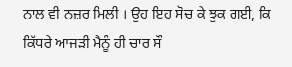ਨਾਲ ਵੀ ਨਜ਼ਰ ਮਿਲੀ । ਉਹ ਇਹ ਸੋਚ ਕੇ ਝੁਕ ਗਈ, ਕਿ ਕਿੱਧਰੇ ਆਜੜੀ ਮੈਨੂੰ ਹੀ ਚਾਰ ਸੌ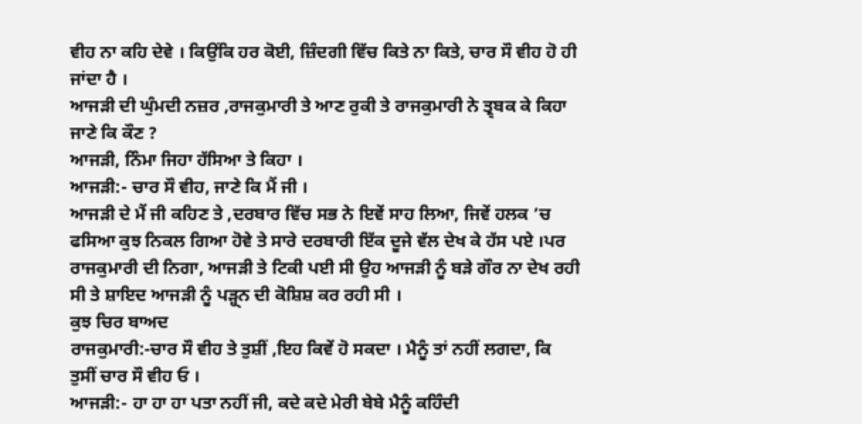ਵੀਹ ਨਾ ਕਹਿ ਦੇਵੇ । ਕਿਉਂਕਿ ਹਰ ਕੋਈ, ਜ਼ਿੰਦਗੀ ਵਿੱਚ ਕਿਤੇ ਨਾ ਕਿਤੇ, ਚਾਰ ਸੌ ਵੀਹ ਹੋ ਹੀ ਜਾਂਦਾ ਹੈ ।
ਆਜੜੀ ਦੀ ਘੁੰਮਦੀ ਨਜ਼ਰ ,ਰਾਜਕੁਮਾਰੀ ਤੇ ਆਣ ਰੁਕੀ ਤੇ ਰਾਜਕੁਮਾਰੀ ਨੇ ਤ੍ਰ੍ਬਕ ਕੇ ਕਿਹਾ ਜਾਣੇ ਕਿ ਕੌਣ ?
ਆਜੜੀ, ਨਿੰਮਾ ਜਿਹਾ ਹੱਸਿਆ ਤੇ ਕਿਹਾ ।
ਆਜੜੀ:- ਚਾਰ ਸੌ ਵੀਹ, ਜਾਣੇ ਕਿ ਮੈਂ ਜੀ ।
ਆਜੜੀ ਦੇ ਮੈਂ ਜੀ ਕਹਿਣ ਤੇ ,ਦਰਬਾਰ ਵਿੱਚ ਸਭ ਨੇ ਇਵੇਂ ਸਾਹ ਲਿਆ, ਜਿਵੇਂ ਹਲਕ ’ਚ ਫਸਿਆ ਕੁਝ ਨਿਕਲ ਗਿਆ ਹੋਵੇ ਤੇ ਸਾਰੇ ਦਰਬਾਰੀ ਇੱਕ ਦੂਜੇ ਵੱਲ ਦੇਖ ਕੇ ਹੱਸ ਪਏ ।ਪਰ ਰਾਜਕੁਮਾਰੀ ਦੀ ਨਿਗਾ, ਆਜੜੀ ਤੇ ਟਿਕੀ ਪਈ ਸੀ ਉਹ ਆਜੜੀ ਨੂੰ ਬੜੇ ਗੌਰ ਨਾ ਦੇਖ ਰਹੀ ਸੀ ਤੇ ਸ਼ਾਇਦ ਆਜੜੀ ਨੂੰ ਪੜ੍ਹ੍ਨ ਦੀ ਕੋਸ਼ਿਸ਼ ਕਰ ਰਹੀ ਸੀ ।
ਕੁਝ ਚਿਰ ਬਾਅਦ
ਰਾਜਕੁਮਾਰੀ:-ਚਾਰ ਸੌ ਵੀਹ ਤੇ ਤੁਸ਼ੀਂ ,ਇਹ ਕਿਵੇਂ ਹੋ ਸਕਦਾ । ਮੈਨੂੰ ਤਾਂ ਨਹੀਂ ਲਗਦਾ, ਕਿ ਤੁਸੀਂ ਚਾਰ ਸੌ ਵੀਹ ਓ ।
ਆਜੜੀ:- ਹਾ ਹਾ ਹਾ ਪਤਾ ਨਹੀਂ ਜੀ, ਕਦੇ ਕਦੇ ਮੇਰੀ ਬੇਬੇ ਮੈਨੂੰ ਕਹਿੰਦੀ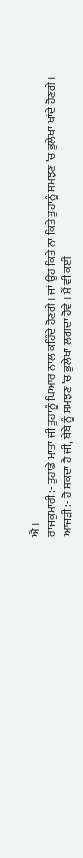ਐ ।
ਰਾਜਕੁਮਾਰੀ:- ਤੁਹਾਡੇ ਮਾਤਾ ਜੀ ਤੁਹਾਨੂੰ ਪਿਆਰ ਨਾਲ ਕਹਿੰਦੇ ਹੋਣਗੇ । ਜਾਂ ਉਹ ਕਿਤੇ ਨਾ ਕਿਤੇ ਤੁਹਾਨੂੰ ਸਮਝਣ ’ਚ ਭੁਲੇਖਾ ਖਾਂਦੇ ਹੋਣਗੇ ।
ਆਜੜੀ:- ਹੋ ਸਕਦਾ ਹੈ ਜੀ, ਬੇਬੇ ਨੂੰ ਸਮਝਣ ’ਚ ਭੁਲੇਖਾ ਲਗਦਾ ਹੋਵੇ । ਮੈਂ ਵੀ ਕਈ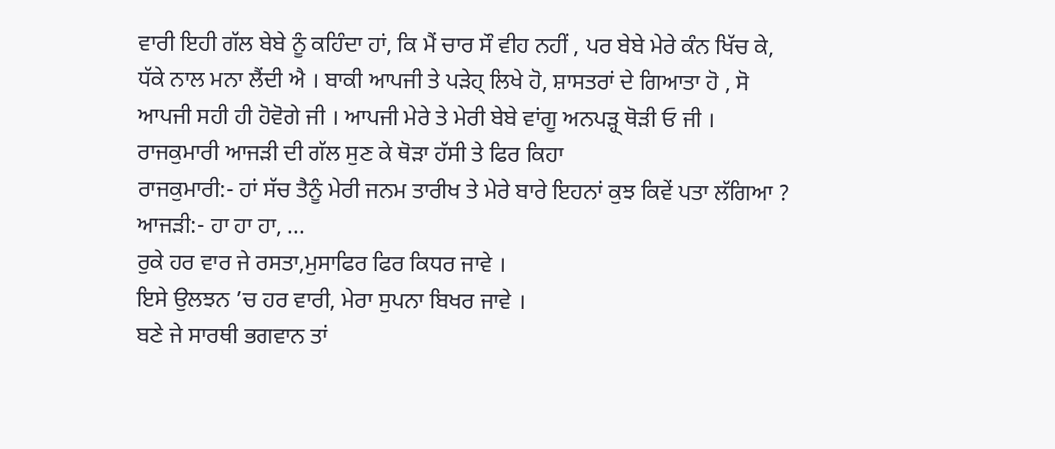ਵਾਰੀ ਇਹੀ ਗੱਲ ਬੇਬੇ ਨੂੰ ਕਹਿੰਦਾ ਹਾਂ, ਕਿ ਮੈਂ ਚਾਰ ਸੌ ਵੀਹ ਨਹੀਂ , ਪਰ ਬੇਬੇ ਮੇਰੇ ਕੰਨ ਖਿੱਚ ਕੇ, ਧੱਕੇ ਨਾਲ ਮਨਾ ਲੈਂਦੀ ਐ । ਬਾਕੀ ਆਪਜੀ ਤੇ ਪੜੇਹ੍ ਲਿਖੇ ਹੋ, ਸ਼ਾਸਤਰਾਂ ਦੇ ਗਿਆਤਾ ਹੋ , ਸੋ ਆਪਜੀ ਸਹੀ ਹੀ ਹੋਵੋਗੇ ਜੀ । ਆਪਜੀ ਮੇਰੇ ਤੇ ਮੇਰੀ ਬੇਬੇ ਵਾਂਗੂ ਅਨਪੜ੍ਹ੍ ਥੋੜੀ ਓ ਜੀ ।
ਰਾਜਕੁਮਾਰੀ ਆਜੜੀ ਦੀ ਗੱਲ ਸੁਣ ਕੇ ਥੋੜਾ ਹੱਸੀ ਤੇ ਫਿਰ ਕਿਹਾ
ਰਾਜਕੁਮਾਰੀ:- ਹਾਂ ਸੱਚ ਤੈਨੂੰ ਮੇਰੀ ਜਨਮ ਤਾਰੀਖ ਤੇ ਮੇਰੇ ਬਾਰੇ ਇਹਨਾਂ ਕੁਝ ਕਿਵੇਂ ਪਤਾ ਲੱਗਿਆ ?
ਆਜੜੀ:- ਹਾ ਹਾ ਹਾ, ...
ਰੁਕੇ ਹਰ ਵਾਰ ਜੇ ਰਸਤਾ,ਮੁਸਾਫਿਰ ਫਿਰ ਕਿਧਰ ਜਾਵੇ ।
ਇਸੇ ਉਲਝਨ ’ਚ ਹਰ ਵਾਰੀ, ਮੇਰਾ ਸੁਪਨਾ ਬਿਖਰ ਜਾਵੇ ।
ਬਣੇ ਜੇ ਸਾਰਥੀ ਭਗਵਾਨ ਤਾਂ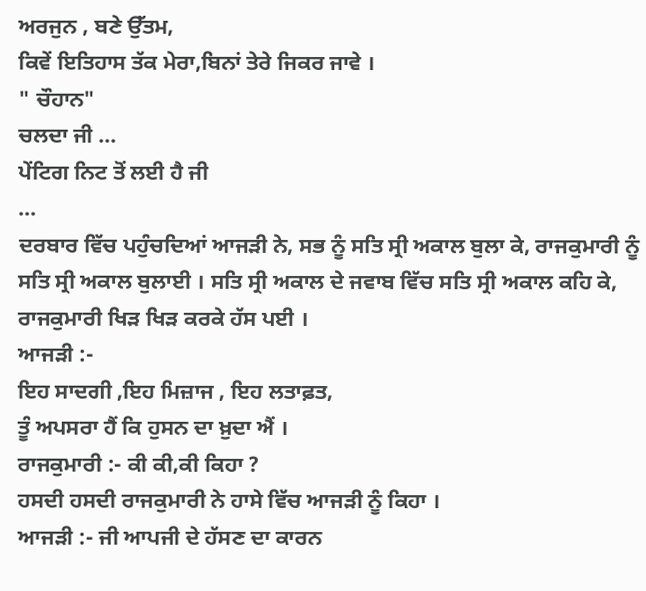ਅਰਜੁਨ , ਬਣੇ ਉੱਤਮ,
ਕਿਵੇਂ ਇਤਿਹਾਸ ਤੱਕ ਮੇਰਾ,ਬਿਨਾਂ ਤੇਰੇ ਜਿਕਰ ਜਾਵੇ ।
" ਚੌਹਾਨ"
ਚਲਦਾ ਜੀ ...
ਪੇਂਟਿਗ ਨਿਟ ਤੋਂ ਲਈ ਹੈ ਜੀ
...
ਦਰਬਾਰ ਵਿੱਚ ਪਹੁੰਚਦਿਆਂ ਆਜੜੀ ਨੇ, ਸਭ ਨੂੰ ਸਤਿ ਸ੍ਰੀ ਅਕਾਲ ਬੁਲਾ ਕੇ, ਰਾਜਕੁਮਾਰੀ ਨੂੰ ਸਤਿ ਸ੍ਰੀ ਅਕਾਲ ਬੁਲਾਈ । ਸਤਿ ਸ੍ਰੀ ਅਕਾਲ ਦੇ ਜਵਾਬ ਵਿੱਚ ਸਤਿ ਸ੍ਰੀ ਅਕਾਲ ਕਹਿ ਕੇ, ਰਾਜਕੁਮਾਰੀ ਖਿੜ ਖਿੜ ਕਰਕੇ ਹੱਸ ਪਈ ।
ਆਜੜੀ :-
ਇਹ ਸਾਦਗੀ ,ਇਹ ਮਿਜ਼ਾਜ , ਇਹ ਲਤਾਫ਼ਤ,
ਤੂੰ ਅਪਸਰਾ ਹੈਂ ਕਿ ਹੁਸਨ ਦਾ ਖ਼ੁਦਾ ਐਂ ।
ਰਾਜਕੁਮਾਰੀ :- ਕੀ ਕੀ,ਕੀ ਕਿਹਾ ?
ਹਸਦੀ ਹਸਦੀ ਰਾਜਕੁਮਾਰੀ ਨੇ ਹਾਸੇ ਵਿੱਚ ਆਜੜੀ ਨੂੰ ਕਿਹਾ ।
ਆਜੜੀ :- ਜੀ ਆਪਜੀ ਦੇ ਹੱਸਣ ਦਾ ਕਾਰਨ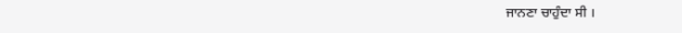ਜਾਨਣਾ ਚਾਹੁੰਦਾ ਸੀ ।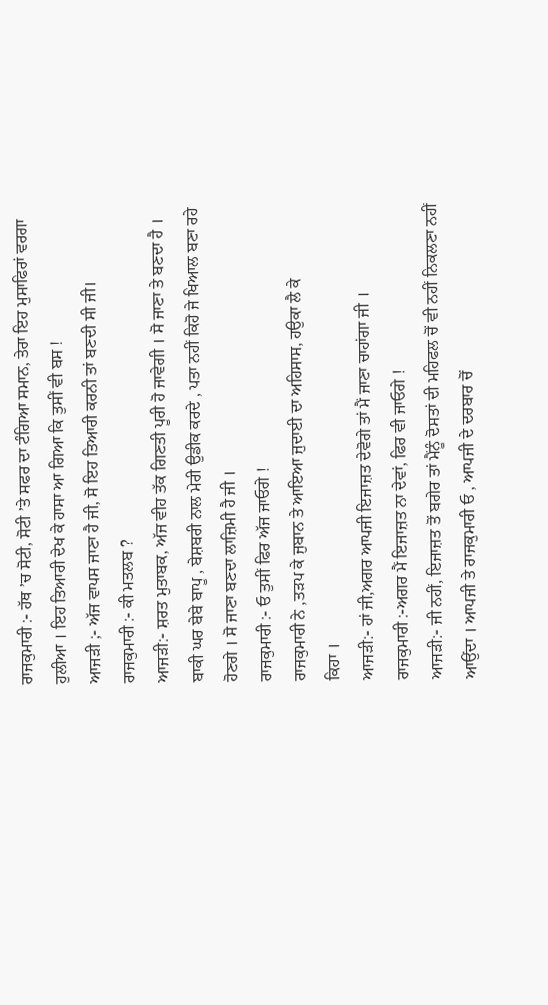ਰਾਜਕੁਮਾਰੀ :- ਹੱਥ ’ਚ ਸੋਟੀ, ਸੋਟੀ ’ਤੇ ਸਫਰ ਦਾ ਟੰਗਿਆ ਸਮਾਨ, ਤੇਰਾ ਇਹ ਮੁਸਾਫਿਰਾਂ ਵਰਗਾ ਹੁਲੀਆ । ਇਹ ਤਿਆਰੀ ਦੇਖ ਕੇ ਹਾਸਾ ਆ ਗਿਆ ਕਿ ਤੁਸੀਂ ਵੀ ਬਸ !
ਆਜੜੀ ;- ਅੱਜ ਵਾਪਸ ਜਾਣਾ ਹੈ ਜੀ, ਸੋ ਇਹ ਤਿਆਰੀ ਕਰਨੀ ਤਾਂ ਬਣਦੀ ਸੀ ਜੀ।
ਰਾਜਕੁਮਾਰੀ :- ਕੀ ਮਤਲਬ ?
ਆਜੜੀ:- ਸ਼ਰਤ ਮੁਤਾਬਕ, ਅੱਜ ਵੀਹ ਤੱਕ ਗਿਣਤੀ ਪੂਰੀ ਹੋ ਜਾਵੇਗੀ । ਸੋ ਜਾਣਾ ਤੇ ਬਣਦਾ ਹੈ । ਬਾਕੀ ਘਰ ਬੇਬੇ ਬਾਪੂ , ਬੇਸ਼ਬਰੀ ਨਾਲ ਮੇਰੀ ਉਡੀਕ ਕਰਦੇ , ਪਤਾ ਨਹੀਂ ਕਿਹੋ ਜੇ ਖਿਆਲ ਬਣਾ ਰਹੇ ਹੋਣਗੇ । ਸੋ ਜਾਣਾ ਬਣਦਾ ਲਾਜ਼ਿਮੀ ਹੈ ਜੀ ।
ਰਾਜਕੁਮਾਰੀ :- ਓ ਤੁਸੀਂ ਫਿਰ ਅੱਜ ਜਾਓਗੇ !
ਰਾਜਕੁਮਾਰੀ ਨੇ ,ਤੜਪ ਕੇ ਜੁਬਾਨ ਤੇ ਆਇਆ ਜੁਦਾਈ ਦਾ ਅਹਿਸਾਸ, ਹਉਕਾ ਲੈ ਕੇ
ਕਿਹਾ ।
ਆਜੜੀ:- ਹਾਂ ਜੀ,ਅਗਰ ਆਪਜੀ ਇਜਾਜ਼ਤ ਦੇਵੋਗੇ ਤਾਂ ਮੈਂ ਜਾਣਾ ਚਾਹਾਂਗਾ ਜੀ ।
ਰਾਜਕੁਮਾਰੀ :-ਅਗਰ ਮੈਂ ਇਜਾਜ਼ਤ ਨਾ ਦੇਵਾਂ, ਫਿਰ ਵੀ ਜਾਓਗੇ !
ਆਜੜੀ:- ਜੀ ਨਹੀਂ, ਇਜਾਜ਼ਤ ਤੋਂ ਬਗੇਰ ਤਾਂ ਮੈਂਨੂੰ ਦੋਸਤਾਂ ਦੀ ਮਹਿਫਲ ਚੋਂ ਵੀ ਨਹੀਂ ਨਿਕਲਣਾ ਨਹੀਂ ਆਉਂਦਾ । ਆਪਜੀ ਤੇ ਰਾਜਕੁਮਾਰੀ ਓ , ਆਪਜੀ ਦੇ ਦਰਬਾਰ ਚੋਂ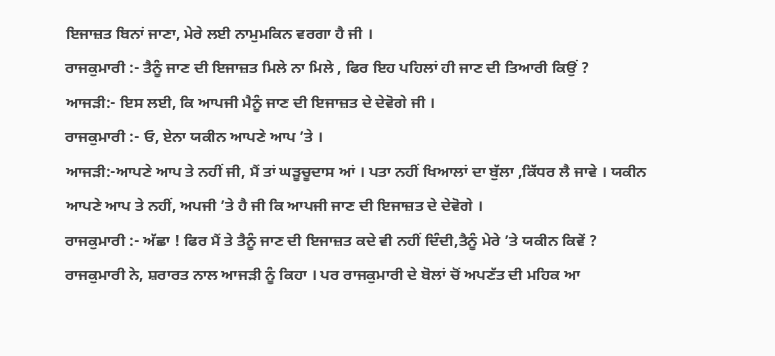ਇਜਾਜ਼ਤ ਬਿਨਾਂ ਜਾਣਾ, ਮੇਰੇ ਲਈ ਨਾਮੁਮਕਿਨ ਵਰਗਾ ਹੈ ਜੀ ।
ਰਾਜਕੁਮਾਰੀ :- ਤੈਨੂੰ ਜਾਣ ਦੀ ਇਜਾਜ਼ਤ ਮਿਲੇ ਨਾ ਮਿਲੇ , ਫਿਰ ਇਹ ਪਹਿਲਾਂ ਹੀ ਜਾਣ ਦੀ ਤਿਆਰੀ ਕਿਉਂ ?
ਆਜੜੀ:- ਇਸ ਲਈ, ਕਿ ਆਪਜੀ ਮੈਨੂੰ ਜਾਣ ਦੀ ਇਜਾਜ਼ਤ ਦੇ ਦੇਵੋਗੇ ਜੀ ।
ਰਾਜਕੁਮਾਰੀ :- ਓ, ਏਨਾ ਯਕੀਨ ਆਪਣੇ ਆਪ ’ਤੇ ।
ਆਜੜੀ:-ਆਪਣੇ ਆਪ ਤੇ ਨਹੀਂ ਜੀ, ਮੈਂ ਤਾਂ ਘੜੂਚੂਦਾਸ ਆਂ । ਪਤਾ ਨਹੀਂ ਖਿਆਲਾਂ ਦਾ ਬੁੱਲਾ ,ਕਿੱਧਰ ਲੈ ਜਾਵੇ । ਯਕੀਨ ਆਪਣੇ ਆਪ ਤੇ ਨਹੀਂ, ਅਪਜੀ ’ਤੇ ਹੈ ਜੀ ਕਿ ਆਪਜੀ ਜਾਣ ਦੀ ਇਜਾਜ਼ਤ ਦੇ ਦੇਵੋਗੇ ।
ਰਾਜਕੁਮਾਰੀ :- ਅੱਛਾ ! ਫਿਰ ਮੈਂ ਤੇ ਤੈਨੂੰ ਜਾਣ ਦੀ ਇਜਾਜ਼ਤ ਕਦੇ ਵੀ ਨਹੀਂ ਦਿੰਦੀ,ਤੈਨੂੰ ਮੇਰੇ ’ਤੇ ਯਕੀਨ ਕਿਵੇਂ ?
ਰਾਜਕੁਮਾਰੀ ਨੇ, ਸ਼ਰਾਰਤ ਨਾਲ ਆਜੜੀ ਨੂੰ ਕਿਹਾ । ਪਰ ਰਾਜਕੁਮਾਰੀ ਦੇ ਬੋਲਾਂ ਚੋਂ ਅਪਣੱਤ ਦੀ ਮਹਿਕ ਆ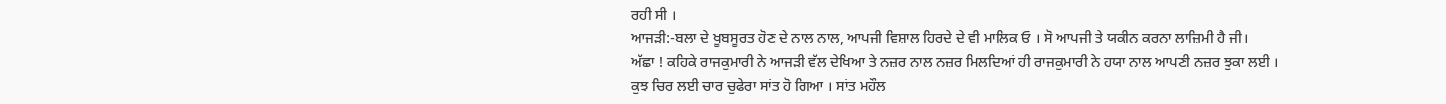ਰਹੀ ਸੀ ।
ਆਜੜੀ:-ਬਲਾ ਦੇ ਖੂਬਸੂਰਤ ਹੋਣ ਦੇ ਨਾਲ ਨਾਲ, ਆਪਜੀ ਵਿਸ਼ਾਲ ਹਿਰਦੇ ਦੇ ਵੀ ਮਾਲਿਕ ਓ । ਸੋ ਆਪਜੀ ਤੇ ਯਕੀਨ ਕਰਨਾ ਲਾਜ਼ਿਮੀ ਹੈ ਜੀ।
ਅੱਛਾ ! ਕਹਿਕੇ ਰਾਜਕੁਮਾਰੀ ਨੇ ਆਜੜੀ ਵੱਲ ਦੇਖਿਆ ਤੇ ਨਜ਼ਰ ਨਾਲ ਨਜ਼ਰ ਮਿਲਦਿਆਂ ਹੀ ਰਾਜਕੁਮਾਰੀ ਨੇ ਹਯਾ ਨਾਲ ਆਪਣੀ ਨਜ਼ਰ ਝੁਕਾ ਲਈ ।
ਕੁਝ ਚਿਰ ਲਈ ਚਾਰ ਚੁਫੇਰਾ ਸਾਂਤ ਹੋ ਗਿਆ । ਸਾਂਤ ਮਹੌਲ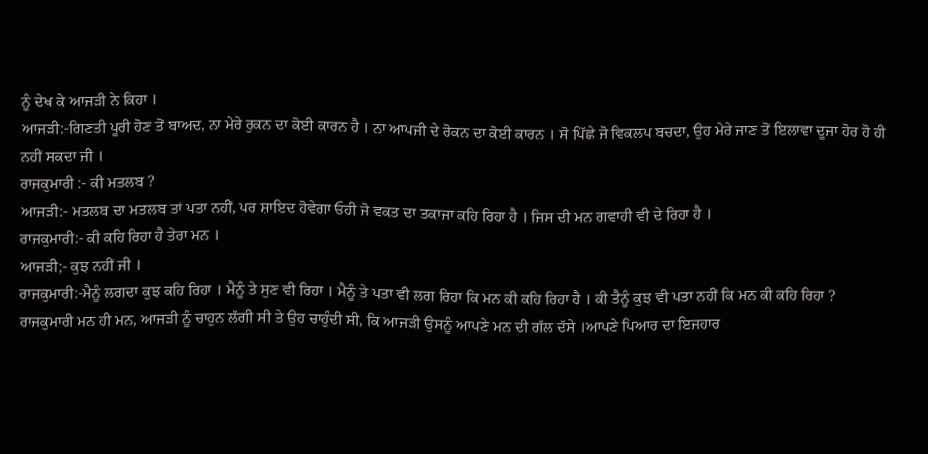ਨੂੰ ਦੇਖ ਕੇ ਆਜੜੀ ਨੇ ਕਿਹਾ ।
ਆਜੜੀ:-ਗਿਣਤੀ ਪੂਰੀ ਹੋਣ ਤੋਂ ਬਾਅਦ, ਨਾ ਮੇਰੇ ਰੁਕਨ ਦਾ ਕੋਈ ਕਾਰਨ ਹੈ । ਨਾ ਆਪਜੀ ਦੇ ਰੋਕਨ ਦਾ ਕੋਈ ਕਾਰਨ । ਸੋ ਪਿੱਛੇ ਜੋ ਵਿਕਲਪ ਬਚਦਾ, ਉਹ ਮੇਰੇ ਜਾਣ ਤੋਂ ਇਲਾਵਾ ਦੂਜਾ ਹੋਰ ਹੋ ਹੀ ਨਹੀਂ ਸਕਦਾ ਜੀ ।
ਰਾਜਕੁਮਾਰੀ :- ਕੀ ਮਤਲਬ ?
ਆਜੜੀ:- ਮਤਲਬ ਦਾ ਮਤਲਬ ਤਾਂ ਪਤਾ ਨਹੀਂ, ਪਰ ਸ਼ਾਇਦ ਹੋਵੇਗਾ ਓਹੀ ਜੋ ਵਕਤ ਦਾ ਤਕਾਜਾ ਕਹਿ ਰਿਹਾ ਹੈ । ਜਿਸ ਦੀ ਮਨ ਗਵਾਹੀ ਵੀ ਦੇ ਰਿਹਾ ਹੈ ।
ਰਾਜਕੁਮਾਰੀ:- ਕੀ ਕਹਿ ਰਿਹਾ ਹੈ ਤੇਰਾ ਮਨ ।
ਆਜੜੀ;- ਕੁਝ ਨਹੀਂ ਜੀ ।
ਰਾਜਕੁਮਾਰੀ:-ਮੈਨੂੰ ਲਗਦਾ ਕੁਝ ਕਹਿ ਰਿਹਾ । ਮੈਨੂੰ ਤੇ ਸੁਣ ਵੀ ਰਿਹਾ । ਮੈਨੂੰ ਤੇ ਪਤਾ ਵੀ ਲਗ ਰਿਹਾ ਕਿ ਮਨ ਕੀ ਕਹਿ ਰਿਹਾ ਹੈ । ਕੀ ਤੈਨੂੰ ਕੁਝ ਵੀ ਪਤਾ ਨਹੀਂ ਕਿ ਮਨ ਕੀ ਕਹਿ ਰਿਹਾ ?
ਰਾਜਕੁਮਾਰੀ ਮਨ ਹੀ ਮਨ, ਆਜੜੀ ਨੂੰ ਚਾਹੁਨ ਲੱਗੀ ਸੀ ਤੇ ਉਹ ਚਾਹੁੰਦੀ ਸੀ, ਕਿ ਆਜੜੀ ਉਸਨੂੰ ਆਪਣੇ ਮਨ ਦੀ ਗੱਲ ਦੱਸੇ ।ਆਪਣੇ ਪਿਆਰ ਦਾ ਇਜਹਾਰ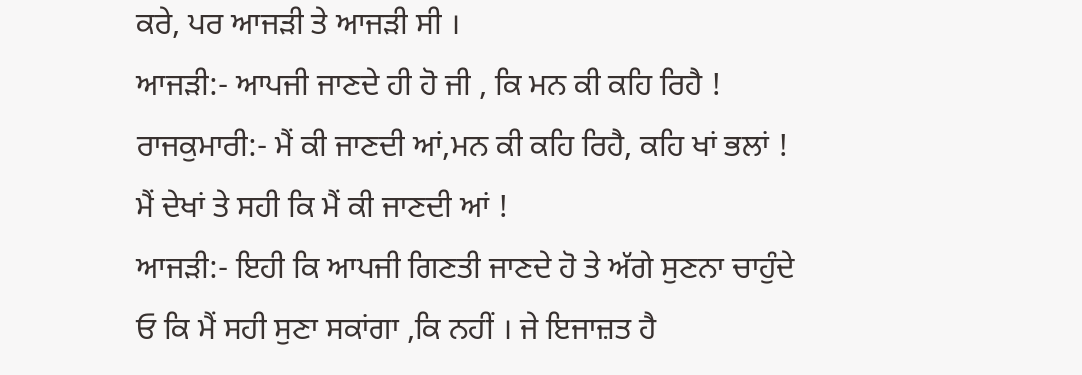ਕਰੇ, ਪਰ ਆਜੜੀ ਤੇ ਆਜੜੀ ਸੀ ।
ਆਜੜੀ:- ਆਪਜੀ ਜਾਣਦੇ ਹੀ ਹੋ ਜੀ , ਕਿ ਮਨ ਕੀ ਕਹਿ ਰਿਹੈ !
ਰਾਜਕੁਮਾਰੀ:- ਮੈਂ ਕੀ ਜਾਣਦੀ ਆਂ,ਮਨ ਕੀ ਕਹਿ ਰਿਹੈ, ਕਹਿ ਖਾਂ ਭਲਾਂ ! ਮੈਂ ਦੇਖਾਂ ਤੇ ਸਹੀ ਕਿ ਮੈਂ ਕੀ ਜਾਣਦੀ ਆਂ !
ਆਜੜੀ:- ਇਹੀ ਕਿ ਆਪਜੀ ਗਿਣਤੀ ਜਾਣਦੇ ਹੋ ਤੇ ਅੱਗੇ ਸੁਣਨਾ ਚਾਹੁੰਦੇ ਓ ਕਿ ਮੈਂ ਸਹੀ ਸੁਣਾ ਸਕਾਂਗਾ ,ਕਿ ਨਹੀਂ । ਜੇ ਇਜਾਜ਼ਤ ਹੈ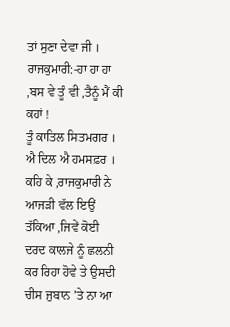ਤਾਂ ਸੁਣਾ ਦੇਵਾ ਜੀ ।
ਰਾਜਕੁਮਾਰੀ:-ਹਾ ਹਾ ਹਾ ,ਬਸ ਵੇ ਤੂੰ ਵੀ ,ਤੈਨੂੰ ਮੈਂ ਕੀ ਕਹਾਂ !
ਤੂੰ ਕਾਤਿਲ ਸਿਤਮਗਰ ।
ਐ ਦਿਲ ਐ ਹਮਸਫ਼ਰ ।
ਕਹਿ ਕੇ ,ਰਾਜਕੁਮਾਰੀ ਨੇ ਆਜੜੀ ਵੱਲ ਇਉਂ ਤੱਕਿਆ ,ਜਿਵੇਂ ਕੋਈ ਦਰਦ ਕਾਲਜੇ ਨੂੰ ਛਲਨੀ ਕਰ ਰਿਹਾ ਹੋਵੇ ਤੇ ਉਸਦੀ ਚੀਸ ਜੁਬਾਨ ’ਤੇ ਨਾ ਆ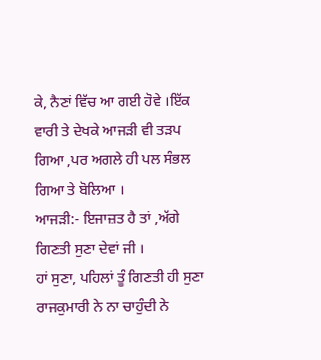ਕੇ, ਨੈਣਾਂ ਵਿੱਚ ਆ ਗਈ ਹੋਵੇ ।ਇੱਕ ਵਾਰੀ ਤੇ ਦੇਖਕੇ ਆਜੜੀ ਵੀ ਤੜਪ ਗਿਆ ,ਪਰ ਅਗਲੇ ਹੀ ਪਲ ਸੰਭਲ ਗਿਆ ਤੇ ਬੋਲਿਆ ।
ਆਜੜੀ:- ਇਜਾਜ਼ਤ ਹੈ ਤਾਂ ,ਅੱਗੇ ਗਿਣਤੀ ਸੁਣਾ ਦੇਵਾਂ ਜੀ ।
ਹਾਂ ਸੁਣਾ, ਪਹਿਲਾਂ ਤੂੰ ਗਿਣਤੀ ਹੀ ਸੁਣਾ ਰਾਜਕੁਮਾਰੀ ਨੇ ਨਾ ਚਾਹੁੰਦੀ ਨੇ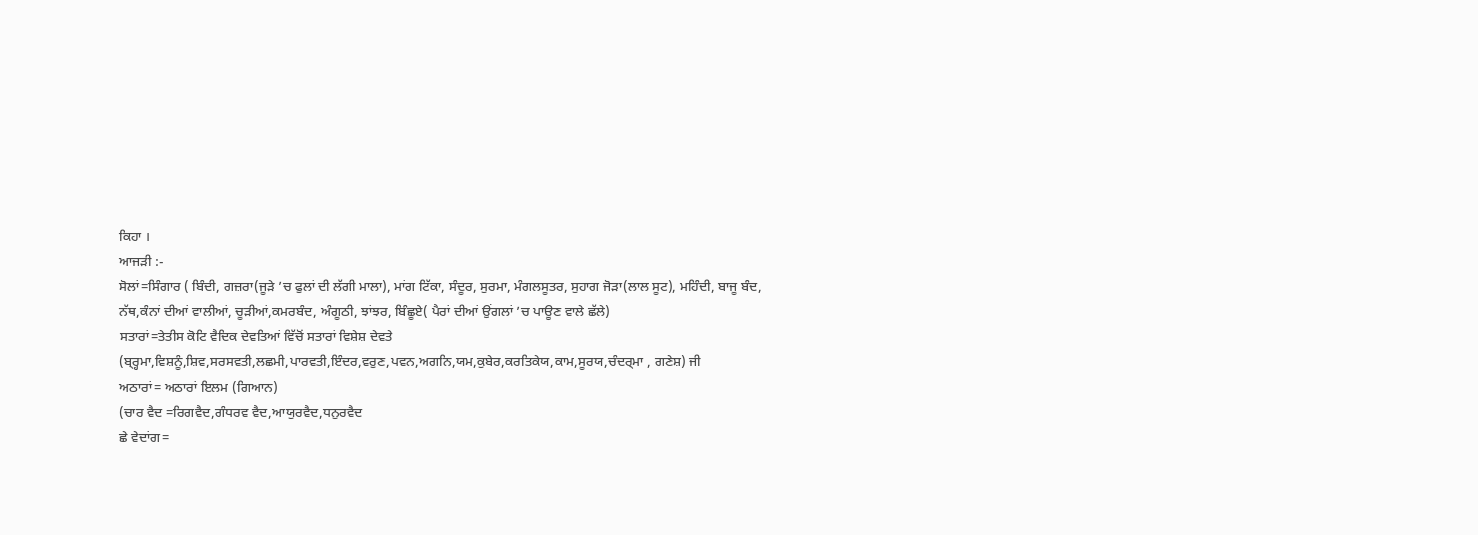ਕਿਹਾ ।
ਆਜੜੀ :-
ਸੋਲਾਂ=ਸਿੰਗਾਰ ( ਬਿੰਦੀ, ਗਜ਼ਰਾ(ਜੂੜੇ ’ਚ ਫੁਲਾਂ ਦੀ ਲੱਗੀ ਮਾਲਾ), ਮਾਂਗ ਟਿੱਕਾ, ਸੰਦੂਰ, ਸੁਰਮਾ, ਮੰਗਲਸੂਤਰ, ਸੁਹਾਗ ਜੋੜਾ(ਲਾਲ ਸੂਟ), ਮਹਿੰਦੀ, ਬਾਜੂ ਬੰਦ, ਨੱਥ,ਕੰਨਾਂ ਦੀਆਂ ਵਾਲੀਆਂ, ਚੂੜੀਆਂ,ਕਮਰਬੰਦ, ਅੰਗੂਠੀ, ਝਾਂਝਰ, ਬਿੰਛੂਏ( ਪੈਰਾਂ ਦੀਆਂ ਉਂਗਲਾਂ ’ਚ ਪਾਊਣ ਵਾਲੇ ਛੱਲੇ)
ਸਤਾਰਾਂ=ਤੇਤੀਸ ਕੋਟਿ ਵੈਦਿਕ ਦੇਵਤਿਆਂ ਵਿੱਚੋਂ ਸਤਾਰਾਂ ਵਿਸ਼ੇਸ਼ ਦੇਵਤੇ (ਬ੍ਰ੍ਹਮਾ,ਵਿਸ਼ਨੂੰ,ਸ਼ਿਵ,ਸਰਸਵਤੀ,ਲਛਮੀ,ਪਾਰਵਤੀ,ਇੰਦਰ,ਵਰੁਣ,ਪਵਨ,ਅਗਨਿ,ਯਮ,ਕੁਬੇਰ,ਕਰਤਿਕੇਯ,ਕਾਮ,ਸੂਰਯ,ਚੰਦਰ੍ਮਾ , ਗਣੇਸ਼) ਜੀ
ਅਠਾਰਾਂ= ਅਠਾਰਾਂ ਇਲਮ (ਗਿਆਨ)
(ਚਾਰ ਵੈਦ =ਰਿਗਵੈਦ,ਗੰਧਰਵ ਵੈਦ,ਆਯੁਰਵੈਦ,ਧਨੁਰਵੈਦ
ਛੇ ਵੇਦਾਂਗ=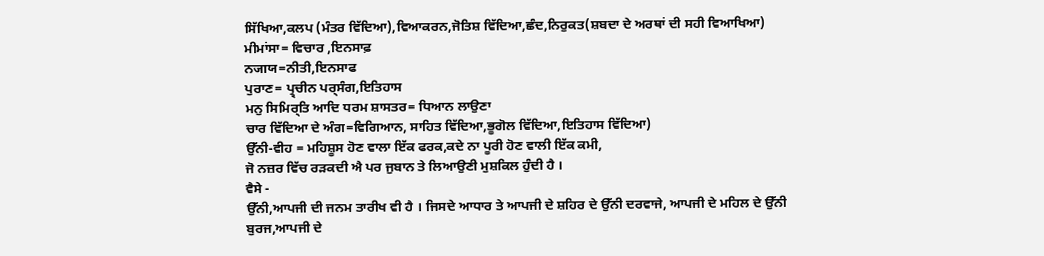ਸਿੱਖਿਆ,ਕਲਪ (ਮੰਤਰ ਵਿੱਦਿਆ),ਵਿਆਕਰਨ,ਜੋਤਿਸ਼ ਵਿੱਦਿਆ,ਛੰਦ,ਨਿਰੁਕਤ(ਸ਼ਬਦਾ ਦੇ ਅਰਥਾਂ ਦੀ ਸਹੀ ਵਿਆਖਿਆ)
ਮੀਮਾਂਸਾ= ਵਿਚਾਰ ,ਇਨਸਾਫ਼
ਨजाਯ=ਨੀਤੀ,ਇਨਸਾਫ
ਪੁਰਾਣ= ਪ੍ਰ੍ਚੀਨ ਪਰ੍ਸੰਗ,ਇਤਿਹਾਸ
ਮਨੁ ਸਿਮਿਰ੍ਤਿ ਆਦਿ ਧਰਮ ਸ਼ਾਸਤਰ= ਧਿਆਨ ਲਾਉਣਾ
ਚਾਰ ਵਿੱਦਿਆ ਦੇ ਅੰਗ=ਵਿਗਿਆਨ, ਸਾਹਿਤ ਵਿੱਦਿਆ,ਭੂਗੋਲ ਵਿੱਦਿਆ,ਇਤਿਹਾਸ ਵਿੱਦਿਆ)
ਉੱਨੀ-ਵੀਹ = ਮਹਿਸ਼ੂਸ ਹੋਣ ਵਾਲਾ ਇੱਕ ਫਰਕ,ਕਦੇ ਨਾ ਪੂਰੀ ਹੋਣ ਵਾਲੀ ਇੱਕ ਕਮੀ,
ਜੋ ਨਜ਼ਰ ਵਿੱਚ ਰੜਕਦੀ ਐ ਪਰ ਜੁਬਾਨ ਤੇ ਲਿਆਉਣੀ ਮੁਸ਼ਕਿਲ ਹੁੰਦੀ ਹੈ ।
ਵੈਸੇ -
ਉੱਨੀ,ਆਪਜੀ ਦੀ ਜਨਮ ਤਾਰੀਖ ਵੀ ਹੈ । ਜਿਸਦੇ ਆਧਾਰ ਤੇ ਆਪਜੀ ਦੇ ਸ਼ਹਿਰ ਦੇ ਉੱਨੀ ਦਰਵਾਜੇ, ਆਪਜੀ ਦੇ ਮਹਿਲ ਦੇ ਉੱਨੀ ਬੁਰਜ,ਆਪਜੀ ਦੇ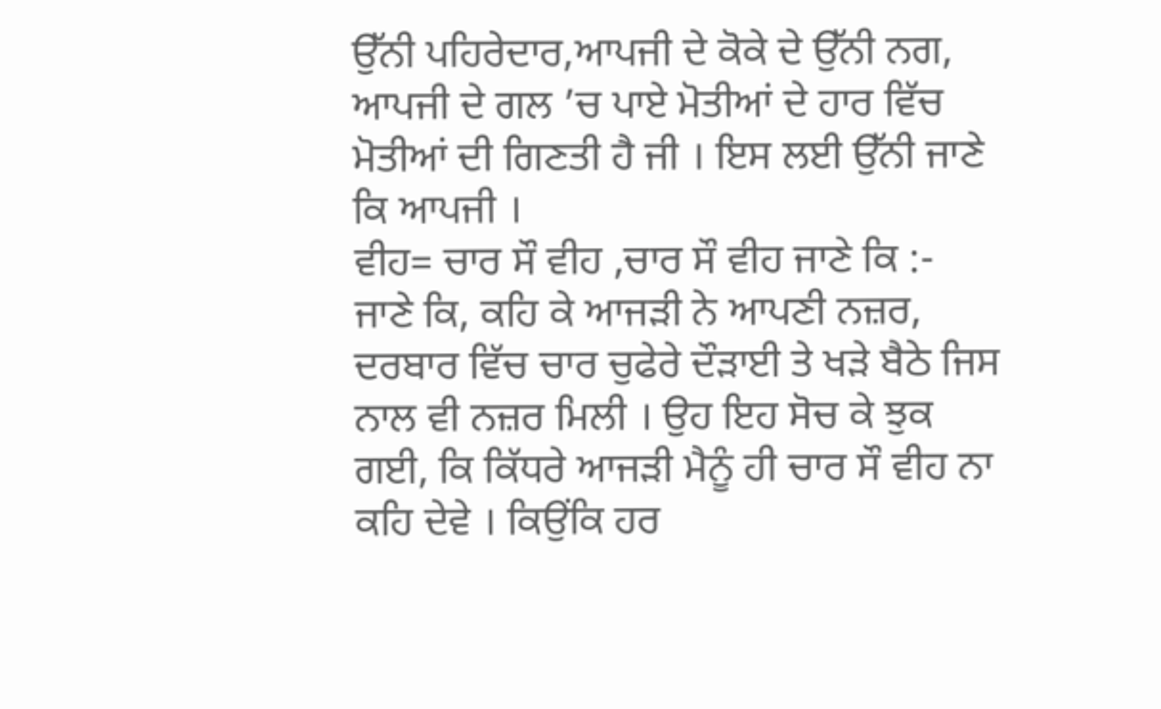ਉੱਨੀ ਪਹਿਰੇਦਾਰ,ਆਪਜੀ ਦੇ ਕੋਕੇ ਦੇ ਉੱਨੀ ਨਗ, ਆਪਜੀ ਦੇ ਗਲ ’ਚ ਪਾਏ ਮੋਤੀਆਂ ਦੇ ਹਾਰ ਵਿੱਚ ਮੋਤੀਆਂ ਦੀ ਗਿਣਤੀ ਹੈ ਜੀ । ਇਸ ਲਈ ਉੱਨੀ ਜਾਣੇ ਕਿ ਆਪਜੀ ।
ਵੀਹ= ਚਾਰ ਸੌ ਵੀਹ ,ਚਾਰ ਸੌ ਵੀਹ ਜਾਣੇ ਕਿ :-
ਜਾਣੇ ਕਿ, ਕਹਿ ਕੇ ਆਜੜੀ ਨੇ ਆਪਣੀ ਨਜ਼ਰ, ਦਰਬਾਰ ਵਿੱਚ ਚਾਰ ਚੁਫੇਰੇ ਦੌੜਾਈ ਤੇ ਖੜੇ ਬੈਠੇ ਜਿਸ ਨਾਲ ਵੀ ਨਜ਼ਰ ਮਿਲੀ । ਉਹ ਇਹ ਸੋਚ ਕੇ ਝੁਕ ਗਈ, ਕਿ ਕਿੱਧਰੇ ਆਜੜੀ ਮੈਨੂੰ ਹੀ ਚਾਰ ਸੌ ਵੀਹ ਨਾ ਕਹਿ ਦੇਵੇ । ਕਿਉਂਕਿ ਹਰ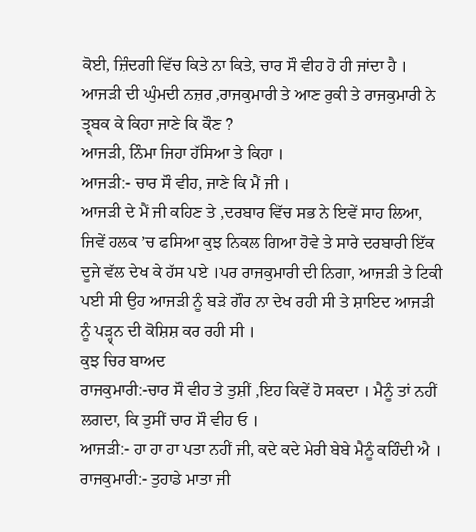ਕੋਈ, ਜ਼ਿੰਦਗੀ ਵਿੱਚ ਕਿਤੇ ਨਾ ਕਿਤੇ, ਚਾਰ ਸੌ ਵੀਹ ਹੋ ਹੀ ਜਾਂਦਾ ਹੈ ।
ਆਜੜੀ ਦੀ ਘੁੰਮਦੀ ਨਜ਼ਰ ,ਰਾਜਕੁਮਾਰੀ ਤੇ ਆਣ ਰੁਕੀ ਤੇ ਰਾਜਕੁਮਾਰੀ ਨੇ ਤ੍ਰ੍ਬਕ ਕੇ ਕਿਹਾ ਜਾਣੇ ਕਿ ਕੌਣ ?
ਆਜੜੀ, ਨਿੰਮਾ ਜਿਹਾ ਹੱਸਿਆ ਤੇ ਕਿਹਾ ।
ਆਜੜੀ:- ਚਾਰ ਸੌ ਵੀਹ, ਜਾਣੇ ਕਿ ਮੈਂ ਜੀ ।
ਆਜੜੀ ਦੇ ਮੈਂ ਜੀ ਕਹਿਣ ਤੇ ,ਦਰਬਾਰ ਵਿੱਚ ਸਭ ਨੇ ਇਵੇਂ ਸਾਹ ਲਿਆ, ਜਿਵੇਂ ਹਲਕ ’ਚ ਫਸਿਆ ਕੁਝ ਨਿਕਲ ਗਿਆ ਹੋਵੇ ਤੇ ਸਾਰੇ ਦਰਬਾਰੀ ਇੱਕ ਦੂਜੇ ਵੱਲ ਦੇਖ ਕੇ ਹੱਸ ਪਏ ।ਪਰ ਰਾਜਕੁਮਾਰੀ ਦੀ ਨਿਗਾ, ਆਜੜੀ ਤੇ ਟਿਕੀ ਪਈ ਸੀ ਉਹ ਆਜੜੀ ਨੂੰ ਬੜੇ ਗੌਰ ਨਾ ਦੇਖ ਰਹੀ ਸੀ ਤੇ ਸ਼ਾਇਦ ਆਜੜੀ ਨੂੰ ਪੜ੍ਹ੍ਨ ਦੀ ਕੋਸ਼ਿਸ਼ ਕਰ ਰਹੀ ਸੀ ।
ਕੁਝ ਚਿਰ ਬਾਅਦ
ਰਾਜਕੁਮਾਰੀ:-ਚਾਰ ਸੌ ਵੀਹ ਤੇ ਤੁਸ਼ੀਂ ,ਇਹ ਕਿਵੇਂ ਹੋ ਸਕਦਾ । ਮੈਨੂੰ ਤਾਂ ਨਹੀਂ ਲਗਦਾ, ਕਿ ਤੁਸੀਂ ਚਾਰ ਸੌ ਵੀਹ ਓ ।
ਆਜੜੀ:- ਹਾ ਹਾ ਹਾ ਪਤਾ ਨਹੀਂ ਜੀ, ਕਦੇ ਕਦੇ ਮੇਰੀ ਬੇਬੇ ਮੈਨੂੰ ਕਹਿੰਦੀ ਐ ।
ਰਾਜਕੁਮਾਰੀ:- ਤੁਹਾਡੇ ਮਾਤਾ ਜੀ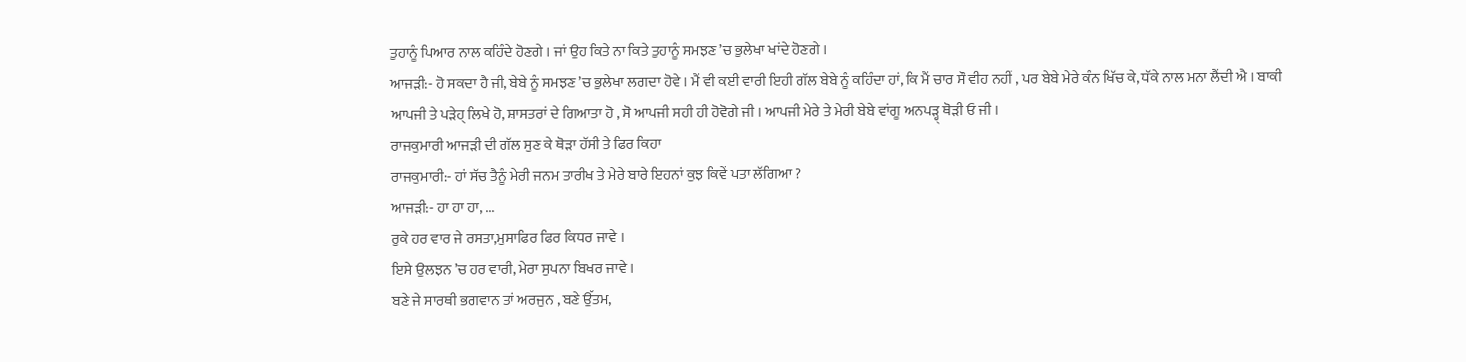ਤੁਹਾਨੂੰ ਪਿਆਰ ਨਾਲ ਕਹਿੰਦੇ ਹੋਣਗੇ । ਜਾਂ ਉਹ ਕਿਤੇ ਨਾ ਕਿਤੇ ਤੁਹਾਨੂੰ ਸਮਝਣ ’ਚ ਭੁਲੇਖਾ ਖਾਂਦੇ ਹੋਣਗੇ ।
ਆਜੜੀ:- ਹੋ ਸਕਦਾ ਹੈ ਜੀ, ਬੇਬੇ ਨੂੰ ਸਮਝਣ ’ਚ ਭੁਲੇਖਾ ਲਗਦਾ ਹੋਵੇ । ਮੈਂ ਵੀ ਕਈ ਵਾਰੀ ਇਹੀ ਗੱਲ ਬੇਬੇ ਨੂੰ ਕਹਿੰਦਾ ਹਾਂ, ਕਿ ਮੈਂ ਚਾਰ ਸੌ ਵੀਹ ਨਹੀਂ , ਪਰ ਬੇਬੇ ਮੇਰੇ ਕੰਨ ਖਿੱਚ ਕੇ, ਧੱਕੇ ਨਾਲ ਮਨਾ ਲੈਂਦੀ ਐ । ਬਾਕੀ ਆਪਜੀ ਤੇ ਪੜੇਹ੍ ਲਿਖੇ ਹੋ, ਸ਼ਾਸਤਰਾਂ ਦੇ ਗਿਆਤਾ ਹੋ , ਸੋ ਆਪਜੀ ਸਹੀ ਹੀ ਹੋਵੋਗੇ ਜੀ । ਆਪਜੀ ਮੇਰੇ ਤੇ ਮੇਰੀ ਬੇਬੇ ਵਾਂਗੂ ਅਨਪੜ੍ਹ੍ ਥੋੜੀ ਓ ਜੀ ।
ਰਾਜਕੁਮਾਰੀ ਆਜੜੀ ਦੀ ਗੱਲ ਸੁਣ ਕੇ ਥੋੜਾ ਹੱਸੀ ਤੇ ਫਿਰ ਕਿਹਾ
ਰਾਜਕੁਮਾਰੀ:- ਹਾਂ ਸੱਚ ਤੈਨੂੰ ਮੇਰੀ ਜਨਮ ਤਾਰੀਖ ਤੇ ਮੇਰੇ ਬਾਰੇ ਇਹਨਾਂ ਕੁਝ ਕਿਵੇਂ ਪਤਾ ਲੱਗਿਆ ?
ਆਜੜੀ:- ਹਾ ਹਾ ਹਾ, ...
ਰੁਕੇ ਹਰ ਵਾਰ ਜੇ ਰਸਤਾ,ਮੁਸਾਫਿਰ ਫਿਰ ਕਿਧਰ ਜਾਵੇ ।
ਇਸੇ ਉਲਝਨ ’ਚ ਹਰ ਵਾਰੀ, ਮੇਰਾ ਸੁਪਨਾ ਬਿਖਰ ਜਾਵੇ ।
ਬਣੇ ਜੇ ਸਾਰਥੀ ਭਗਵਾਨ ਤਾਂ ਅਰਜੁਨ , ਬਣੇ ਉੱਤਮ,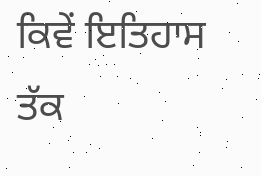ਕਿਵੇਂ ਇਤਿਹਾਸ ਤੱਕ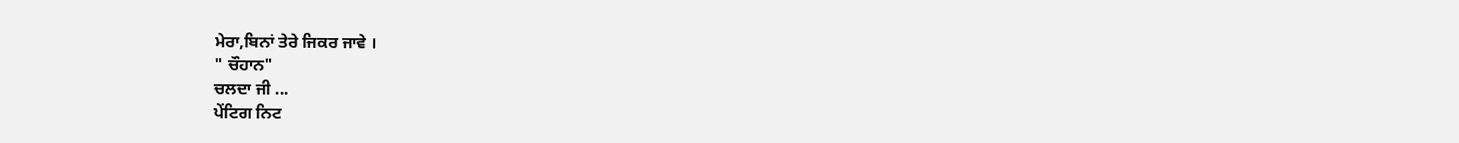ਮੇਰਾ,ਬਿਨਾਂ ਤੇਰੇ ਜਿਕਰ ਜਾਵੇ ।
" ਚੌਹਾਨ"
ਚਲਦਾ ਜੀ ...
ਪੇਂਟਿਗ ਨਿਟ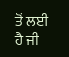ਤੋਂ ਲਈ ਹੈ ਜੀ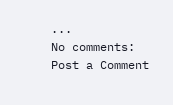...
No comments:
Post a Comment